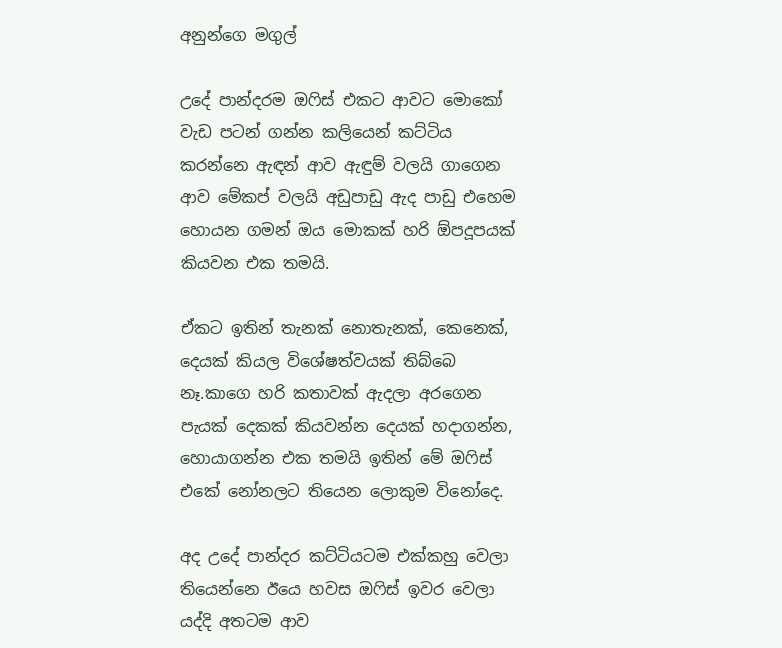අනුන්ගෙ මගුල්

උදේ පාන්දරම ඔෆිස් එකට ආවට මොකෝ වැඩ පටන් ගන්න කලියෙන් කට්ටිය කරන්නෙ ඇඳන් ආව ඇඳුම් වලයි ගාගෙන ආව මේකප් වලයි අඩුපාඩු ඇද පාඩු එහෙම හොයන ගමන් ඔය මොකක් හරි ඕපදූපයක් කියවන එක තමයි.

ඒකට ඉතින් තැනක් නොතැනක්, කෙනෙක්, දෙයක් කියල විශේෂත්වයක් තිබ්බෙ නෑ.කාගෙ හරි කතාවක් ඇදලා අරගෙන පැයක් දෙකක් කියවන්න දෙයක් හදාගන්න, හොයාගන්න එක තමයි ඉතින් මේ ඔෆිස් එකේ නෝනලට තියෙන ලොකුම විනෝදෙ.

අද උදේ පාන්දර කට්ටියටම එක්කහු වෙලා තියෙන්නෙ ඊයෙ හවස ඔෆිස් ඉවර වෙලා යද්දි අතටම ආව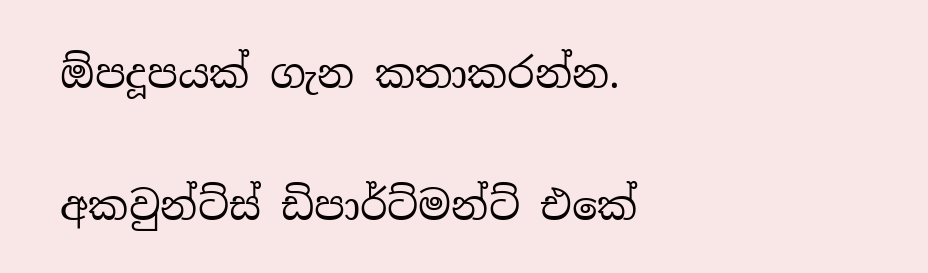ඕපදූපයක් ගැන කතාකරන්න.

අකවුන්ට්ස් ඩිපාර්ට්මන්ට් එකේ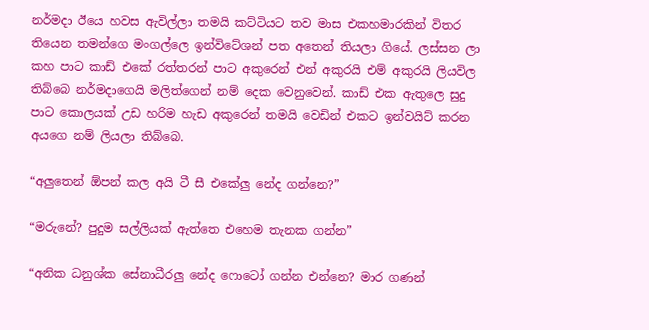නර්මදා ඊයෙ හවස ඇවිල්ලා තමයි කට්ටියට තව මාස එකහමාරකින් විතර තියෙන තමන්ගෙ මංගල්ලෙ ඉන්විටේශන් පත අතෙන් තියලා ගියේ. ලස්සන ලා කහ පාට කාඩ් එකේ රත්තරන් පාට අකුරෙන් එන් අකුරයි එම් අකුරයි ලියවිල තිබ්බෙ නර්මදාගෙයි මලිත්ගෙන් නම් දෙක වෙනුවෙන්. කාඩ් එක ඇතුලෙ සුදු පාට කොලයක් උඩ හරිම හැඩ අකුරෙන් තමයි වෙඩින් එකට ඉන්වයිට් කරන අයගෙ නම් ලියලා තිබ්බෙ.

“අලුතෙන් ඕපන් කල අයි ටී සී එකේලු නේද ගන්නෙ?”

“මරුනේ? පුදුම සල්ලියක් ඇත්තෙ එහෙම තැනක ගන්න”

“අනික ධනුශ්ක සේනාධීරලු නේද ෆොටෝ ගන්න එන්නෙ? මාර ගණන්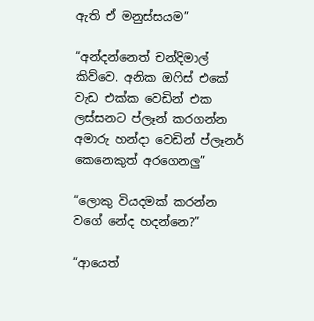ඇති ඒ මනුස්සයම”

“අන්දන්නෙත් චන්දිමාල් කිව්වෙ. අනික ඔෆිස් එකේ වැඩ එක්ක වෙඩින් එක ලස්සනට ප්ලෑන් කරගන්න අමාරු හන්දා වෙඩින් ප්ලෑනර් කෙනෙකුත් අරගෙනලු”

“ලොකු වියදමක් කරන්න වගේ නේද හදන්නෙ?”

“ආයෙත්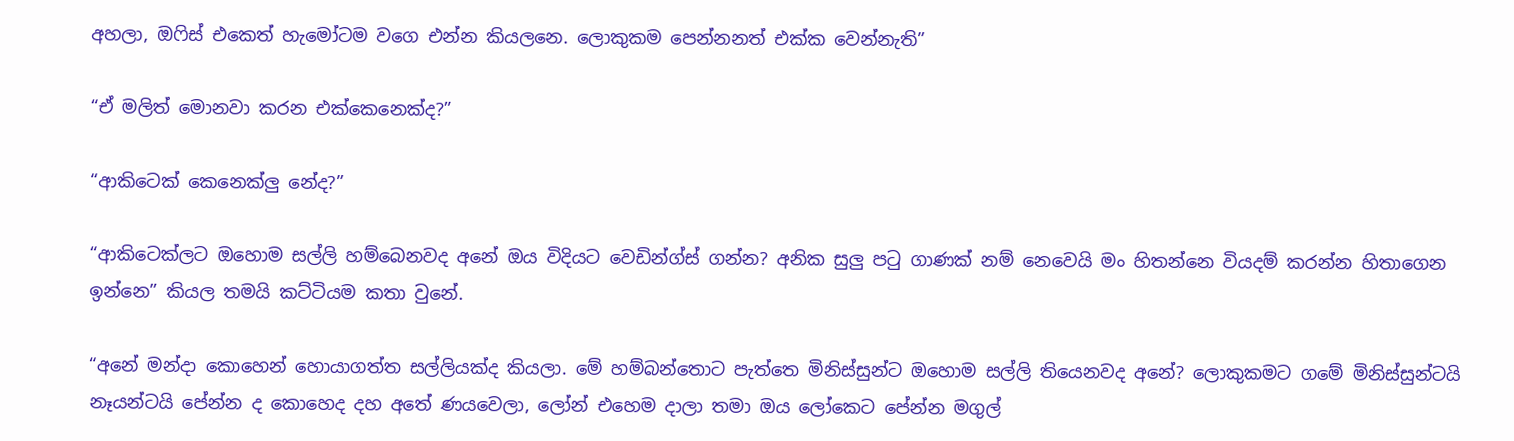අහලා, ඔෆිස් එකෙත් හැමෝටම වගෙ එන්න කියලනෙ. ලොකුකම පෙන්නනත් එක්ක වෙන්නැති”

“ඒ මලිත් මොනවා කරන එක්කෙනෙක්ද?”

“ආකිටෙක් කෙනෙක්ලු නේද?”

“ආකිටෙක්ලට ඔහොම සල්ලි හම්බෙනවද අනේ ඔය විදියට වෙඩින්ග්ස් ගන්න? අනික සුලු පටු ගාණක් නම් නෙවෙයි මං හිතන්නෙ වියදම් කරන්න හිතාගෙන ඉන්නෙ” කියල තමයි කට්ටියම කතා වුනේ.

“අනේ මන්දා කොහෙන් හොයාගත්ත සල්ලියක්ද කියලා. මේ හම්බන්තොට පැත්තෙ මිනිස්සුන්ට ඔහොම සල්ලි තියෙනවද අනේ? ලොකුකමට ගමේ මිනිස්සුන්ටයි නෑයන්ටයි පේන්න ද කොහෙද දහ අතේ ණයවෙලා, ලෝන් එහෙම දාලා තමා ඔය ලෝකෙට පේන්න මගුල්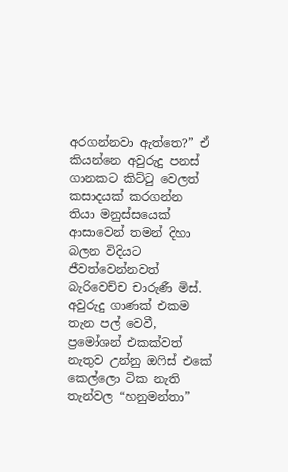අරගන්නවා ඇත්තෙ?” ඒ කියන්නෙ අවුරුදු පනස් ගානකට කිට්ටු වෙලත් කසාදයක් කරගන්න තියා මනුස්සයෙක් ආසාවෙන් තමන් දිහා බලන විදියට ජීවත්වෙන්නවත් බැරිවෙච්ච චාරුණී මිස්. අවුරුදු ගාණක් එකම තැන පල් වෙවී, ප්‍රමෝශන් එකක්වත් නැතුව උන්නු ඔෆිස් එකේ කෙල්ලො ටික නැති තැන්වල “හනුමන්තා”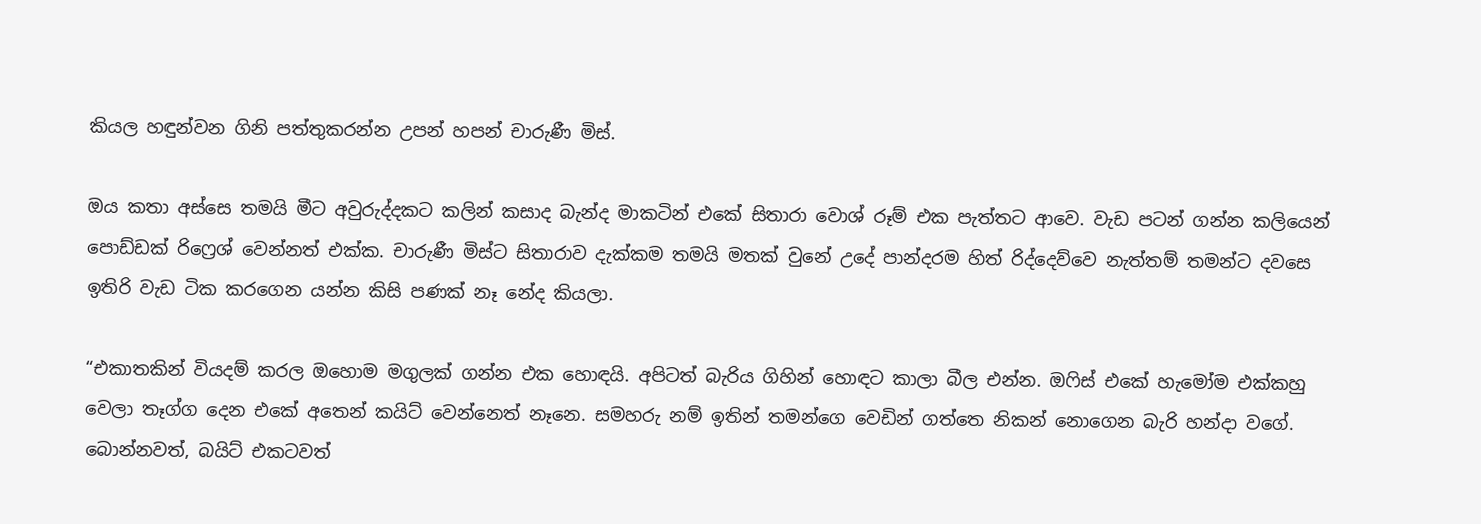කියල හඳුන්වන ගිනි පත්තුකරන්න උපන් හපන් චාරුණී මිස්.

ඔය කතා අස්සෙ තමයි මීට අවුරුද්දකට කලින් කසාද බැන්ද මාකටින් එකේ සිතාරා වොශ් රූම් එක පැත්තට ආවෙ. වැඩ පටන් ගන්න කලියෙන් පොඩ්ඩක් රිෆ්‍රෙශ් වෙන්නත් එක්ක. චාරුණී මිස්ට සිතාරාව දැක්කම තමයි මතක් වුනේ උදේ පාන්දරම හිත් රිද්දෙව්වෙ නැත්තම් තමන්ට දවසෙ ඉතිරි වැඩ ටික කරගෙන යන්න කිසි පණක් නෑ නේද කියලා.

“එකාතකින් වියදම් කරල ඔහොම මගුලක් ගන්න එක හොඳයි. අපිටත් බැරිය ගිහින් හොඳට කාලා බීල එන්න. ඔෆිස් එකේ හැමෝම එක්කහු වෙලා තෑග්ග දෙන එකේ අතෙන් කයිට් වෙන්නෙත් නෑනෙ. සමහරු නම් ඉතින් තමන්ගෙ වෙඩින් ගත්තෙ නිකන් නොගෙන බැරි හන්දා වගේ. බොන්නවත්, බයිට් එකටවත්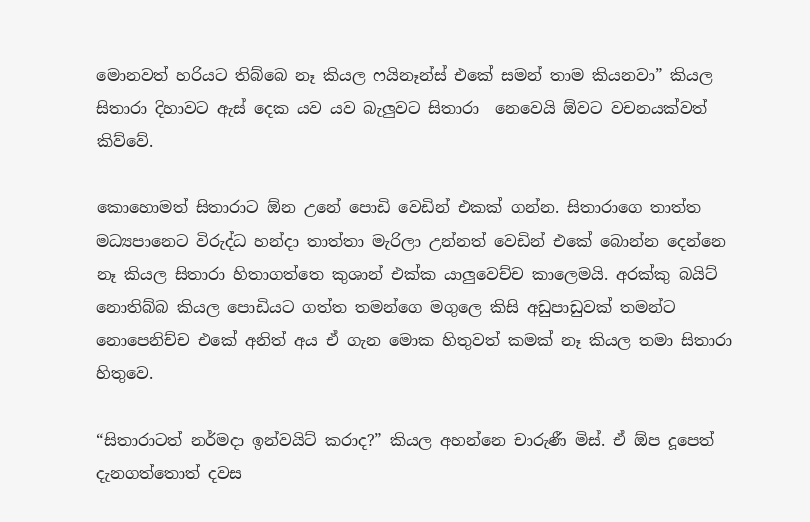මොනවත් හරියට තිබ්බෙ නෑ කියල ෆයිනෑන්ස් එකේ සමන් තාම කියනවා” කියල සිතාරා දිහාවට ඇස් දෙක යව යව බැලුවට සිතාරා  නෙවෙයි ඕවට වචනයක්වත් කිව්වේ.

කොහොමත් සිතාරාට ඕන උනේ පොඩි වෙඩින් එකක් ගන්න. සිතාරාගෙ තාත්ත මධ්‍යපානෙට විරුද්ධ හන්දා තාත්තා මැරිලා උන්නත් වෙඩින් එකේ බොන්න දෙන්නෙ නෑ කියල සිතාරා හිතාගත්තෙ කුශාන් එක්ක යාලුවෙච්ච කාලෙමයි. අරක්කු බයිට් නොතිබ්බ කියල පොඩියට ගත්ත තමන්ගෙ මගුලෙ කිසි අඩුපාඩුවක් තමන්ට නොපෙනිච්ච එකේ අනිත් අය ඒ ගැන මොක හිතුවත් කමක් නෑ කියල තමා සිතාරා හිතුවෙ.

“සිතාරාටත් නර්මදා ඉන්වයිට් කරාද?” කියල අහන්නෙ චාරුණී මිස්. ඒ ඕප දූපෙත් දැනගත්තොත් දවස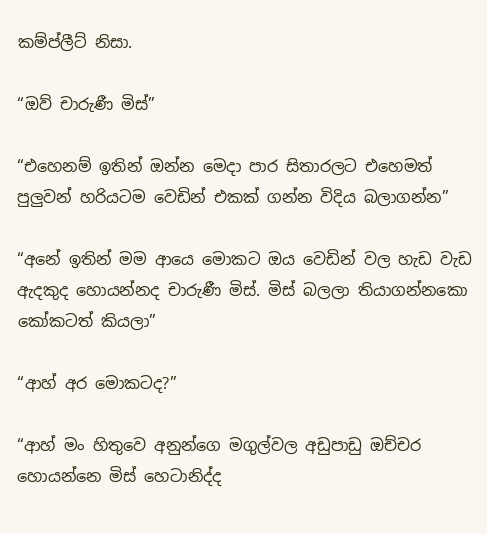කම්ප්ලීට් නිසා.

“ඔව් චාරුණී මිස්”

“එහෙනම් ඉතින් ඔන්න මෙදා පාර සිතාරලට එහෙමත් පුලුවන් හරියටම වෙඩින් එකක් ගන්න විදිය බලාගන්න”

“අනේ ඉතින් මම ආයෙ මොකට ඔය වෙඩින් වල හැඩ වැඩ ඇදකුද හොයන්නද චාරුණී මිස්. මිස් බලලා තියාගන්නකො කෝකටත් කියලා”

“ආහ් අර මොකටද?”

“ආහ් මං හිතුවෙ අනුන්ගෙ මගුල්වල අඩුපාඩු ඔච්චර හොයන්නෙ මිස් හෙටානිද්ද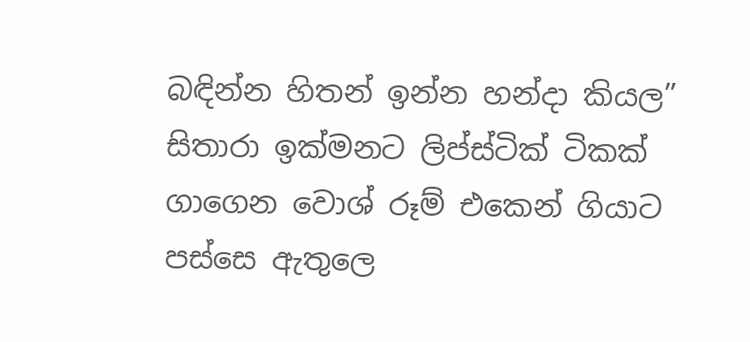බඳින්න හිතන් ඉන්න හන්දා කියල” සිතාරා ඉක්මනට ලිප්ස්ටික් ටිකක් ගාගෙන වොශ් රූම් එකෙන් ගියාට පස්සෙ ඇතුලෙ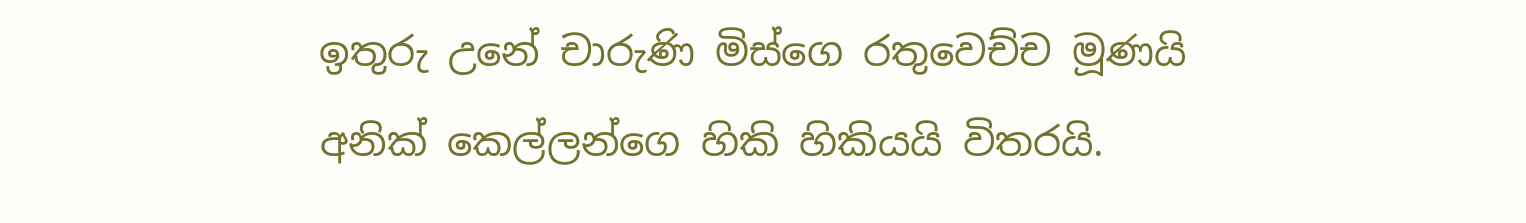ඉතුරු උනේ චාරුණි මිස්ගෙ රතුවෙච්ච මූණයි අනික් කෙල්ලන්ගෙ හිකි හිකියයි විතරයි.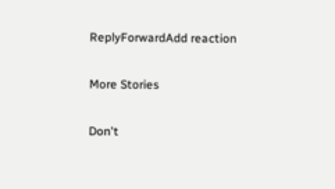ReplyForwardAdd reaction

More Stories

Don't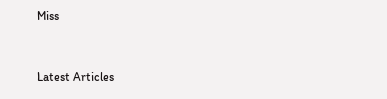Miss


Latest Articles